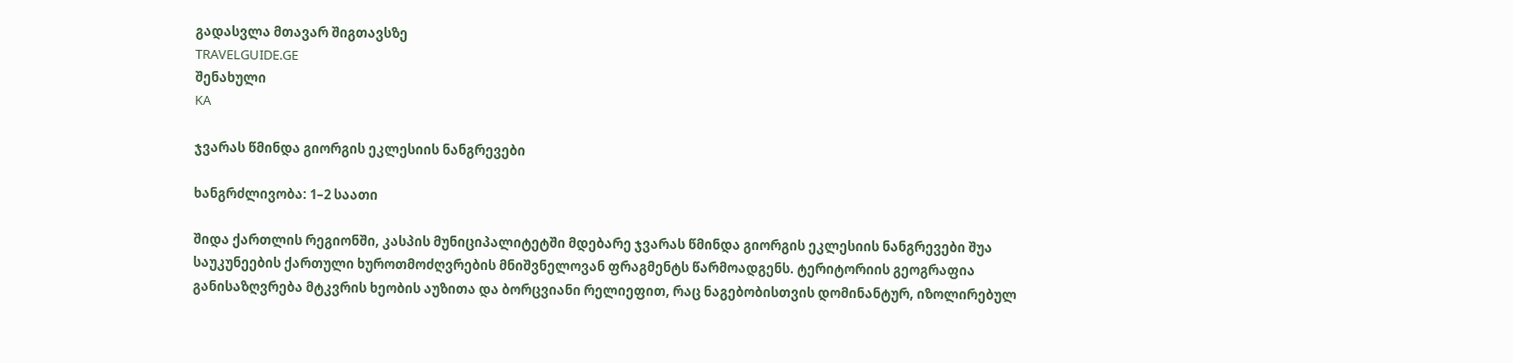გადასვლა მთავარ შიგთავსზე
TRAVELGUIDE.GE
შენახული
KA

ჯვარას წმინდა გიორგის ეკლესიის ნანგრევები

ხანგრძლივობა: 1–2 საათი

შიდა ქართლის რეგიონში, კასპის მუნიციპალიტეტში მდებარე ჯვარას წმინდა გიორგის ეკლესიის ნანგრევები შუა საუკუნეების ქართული ხუროთმოძღვრების მნიშვნელოვან ფრაგმენტს წარმოადგენს. ტერიტორიის გეოგრაფია განისაზღვრება მტკვრის ხეობის აუზითა და ბორცვიანი რელიეფით, რაც ნაგებობისთვის დომინანტურ, იზოლირებულ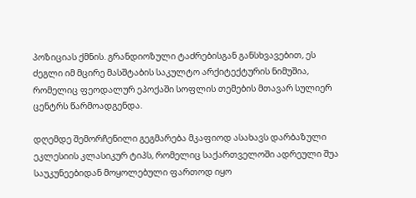პოზიციას ქმნის. გრანდიოზული ტაძრებისგან განსხვავებით, ეს ძეგლი იმ მცირე მასშტაბის საკულტო არქიტექტურის ნიმუშია, რომელიც ფეოდალურ ეპოქაში სოფლის თემების მთავარ სულიერ ცენტრს წარმოადგენდა.

დღემდე შემორჩენილი გეგმარება მკაფიოდ ასახავს დარბაზული ეკლესიის კლასიკურ ტიპს, რომელიც საქართველოში ადრეული შუა საუკუნეებიდან მოყოლებული ფართოდ იყო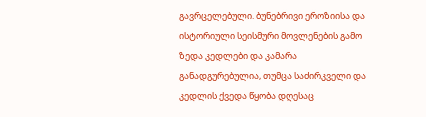გავრცელებული. ბუნებრივი ეროზიისა და ისტორიული სეისმური მოვლენების გამო ზედა კედლები და კამარა განადგურებულია, თუმცა საძირკველი და კედლის ქვედა წყობა დღესაც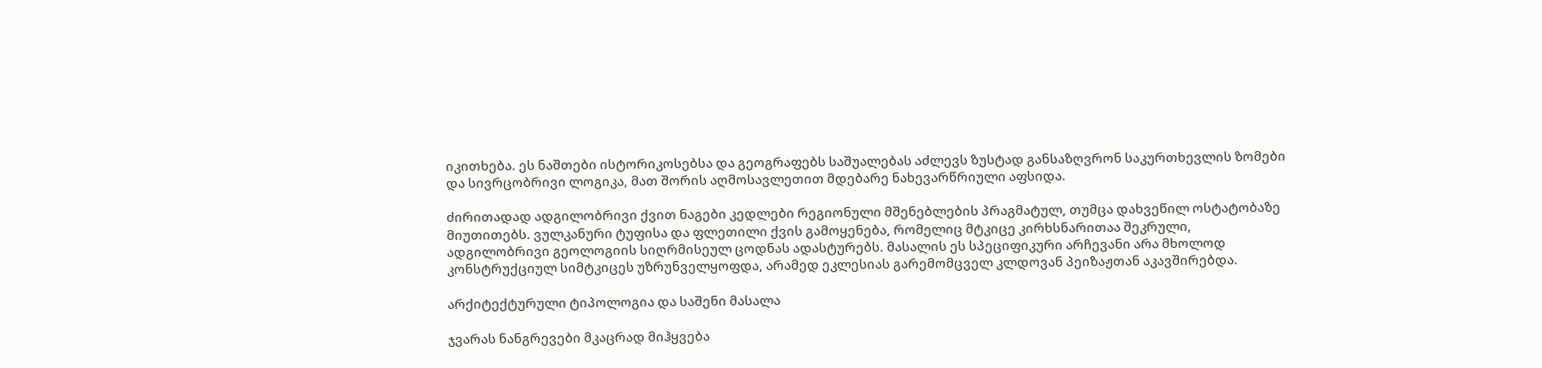იკითხება. ეს ნაშთები ისტორიკოსებსა და გეოგრაფებს საშუალებას აძლევს ზუსტად განსაზღვრონ საკურთხევლის ზომები და სივრცობრივი ლოგიკა, მათ შორის აღმოსავლეთით მდებარე ნახევარწრიული აფსიდა.

ძირითადად ადგილობრივი ქვით ნაგები კედლები რეგიონული მშენებლების პრაგმატულ, თუმცა დახვეწილ ოსტატობაზე მიუთითებს. ვულკანური ტუფისა და ფლეთილი ქვის გამოყენება, რომელიც მტკიცე კირხსნარითაა შეკრული, ადგილობრივი გეოლოგიის სიღრმისეულ ცოდნას ადასტურებს. მასალის ეს სპეციფიკური არჩევანი არა მხოლოდ კონსტრუქციულ სიმტკიცეს უზრუნველყოფდა, არამედ ეკლესიას გარემომცველ კლდოვან პეიზაჟთან აკავშირებდა.

არქიტექტურული ტიპოლოგია და საშენი მასალა

ჯვარას ნანგრევები მკაცრად მიჰყვება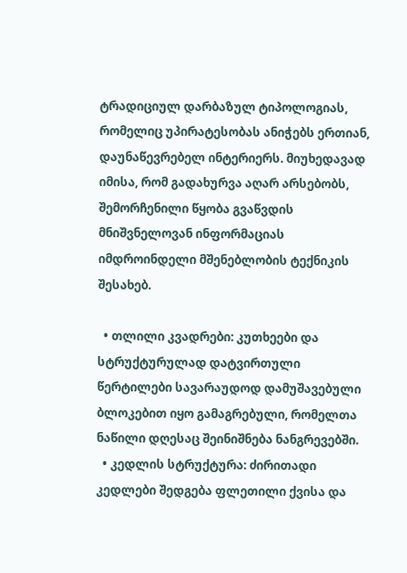ტრადიციულ დარბაზულ ტიპოლოგიას, რომელიც უპირატესობას ანიჭებს ერთიან, დაუნაწევრებელ ინტერიერს. მიუხედავად იმისა, რომ გადახურვა აღარ არსებობს, შემორჩენილი წყობა გვაწვდის მნიშვნელოვან ინფორმაციას იმდროინდელი მშენებლობის ტექნიკის შესახებ.

  • თლილი კვადრები: კუთხეები და სტრუქტურულად დატვირთული წერტილები სავარაუდოდ დამუშავებული ბლოკებით იყო გამაგრებული, რომელთა ნაწილი დღესაც შეინიშნება ნანგრევებში.
  • კედლის სტრუქტურა: ძირითადი კედლები შედგება ფლეთილი ქვისა და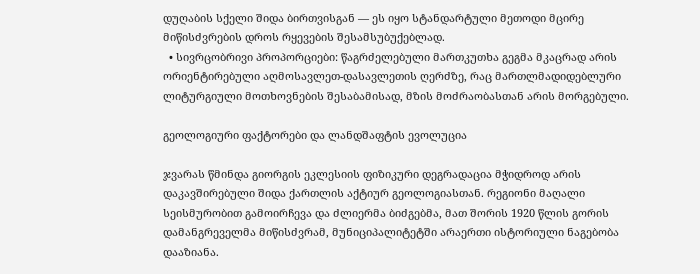დუღაბის სქელი შიდა ბირთვისგან — ეს იყო სტანდარტული მეთოდი მცირე მიწისძვრების დროს რყევების შესამსუბუქებლად.
  • სივრცობრივი პროპორციები: წაგრძელებული მართკუთხა გეგმა მკაცრად არის ორიენტირებული აღმოსავლეთ-დასავლეთის ღერძზე, რაც მართლმადიდებლური ლიტურგიული მოთხოვნების შესაბამისად, მზის მოძრაობასთან არის მორგებული.

გეოლოგიური ფაქტორები და ლანდშაფტის ევოლუცია

ჯვარას წმინდა გიორგის ეკლესიის ფიზიკური დეგრადაცია მჭიდროდ არის დაკავშირებული შიდა ქართლის აქტიურ გეოლოგიასთან. რეგიონი მაღალი სეისმურობით გამოირჩევა და ძლიერმა ბიძგებმა, მათ შორის 1920 წლის გორის დამანგრეველმა მიწისძვრამ, მუნიციპალიტეტში არაერთი ისტორიული ნაგებობა დააზიანა.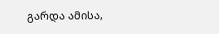გარდა ამისა,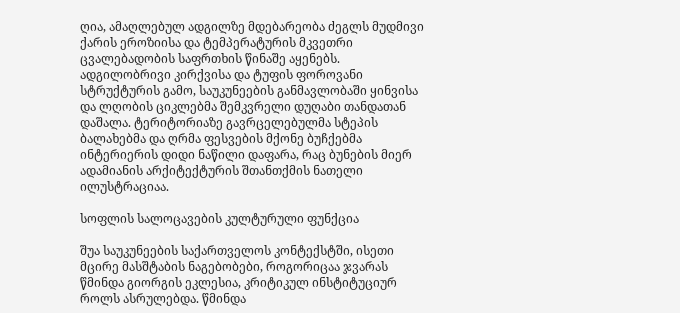ღია, ამაღლებულ ადგილზე მდებარეობა ძეგლს მუდმივი ქარის ეროზიისა და ტემპერატურის მკვეთრი ცვალებადობის საფრთხის წინაშე აყენებს. ადგილობრივი კირქვისა და ტუფის ფოროვანი სტრუქტურის გამო, საუკუნეების განმავლობაში ყინვისა და ლღობის ციკლებმა შემკვრელი დუღაბი თანდათან დაშალა. ტერიტორიაზე გავრცელებულმა სტეპის ბალახებმა და ღრმა ფესვების მქონე ბუჩქებმა ინტერიერის დიდი ნაწილი დაფარა, რაც ბუნების მიერ ადამიანის არქიტექტურის შთანთქმის ნათელი ილუსტრაციაა.

სოფლის სალოცავების კულტურული ფუნქცია

შუა საუკუნეების საქართველოს კონტექსტში, ისეთი მცირე მასშტაბის ნაგებობები, როგორიცაა ჯვარას წმინდა გიორგის ეკლესია, კრიტიკულ ინსტიტუციურ როლს ასრულებდა. წმინდა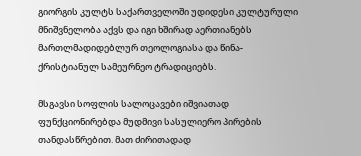გიორგის კულტს საქართველოში უდიდესი კულტურული მნიშვნელობა აქვს და იგი ხშირად აერთიანებს მართლმადიდებლურ თეოლოგიასა და წინა-ქრისტიანულ სამეურნეო ტრადიციებს.

მსგავსი სოფლის სალოცავები იშვიათად ფუნქციონირებდა მუდმივი სასულიერო პირების თანდასწრებით. მათ ძირითადად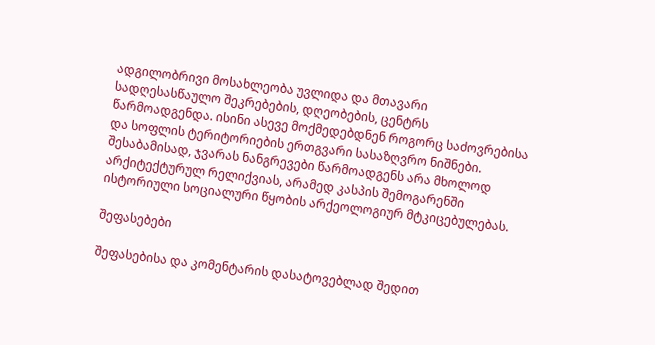ადგილობრივი მოსახლეობა უვლიდა და მთავარი სადღესასწაულო შეკრებების, დღეობების, ცენტრს წარმოადგენდა. ისინი ასევე მოქმედებდნენ როგორც საძოვრებისა და სოფლის ტერიტორიების ერთგვარი სასაზღვრო ნიშნები. შესაბამისად, ჯვარას ნანგრევები წარმოადგენს არა მხოლოდ არქიტექტურულ რელიქვიას, არამედ კასპის შემოგარენში ისტორიული სოციალური წყობის არქეოლოგიურ მტკიცებულებას.

შეფასებები

შეფასებისა და კომენტარის დასატოვებლად შედით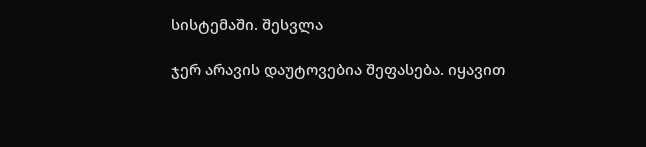სისტემაში. შესვლა

ჯერ არავის დაუტოვებია შეფასება. იყავით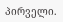პირველი.